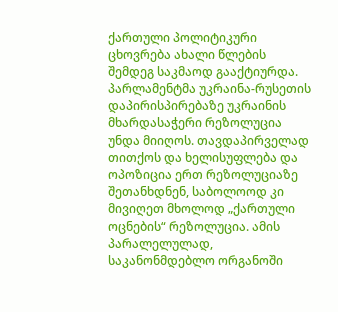ქართული პოლიტიკური ცხოვრება ახალი წლების შემდეგ საკმაოდ გააქტიურდა. პარლამენტმა უკრაინა-რუსეთის დაპირისპირებაზე უკრაინის მხარდასაჭერი რეზოლუცია უნდა მიიღოს. თავდაპირველად თითქოს და ხელისუფლება და ოპოზიცია ერთ რეზოლუციაზე შეთანხდნენ, საბოლოოდ კი მივიღეთ მხოლოდ „ქართული ოცნების“ რეზოლუცია. ამის პარალელულად, საკანონმდებლო ორგანოში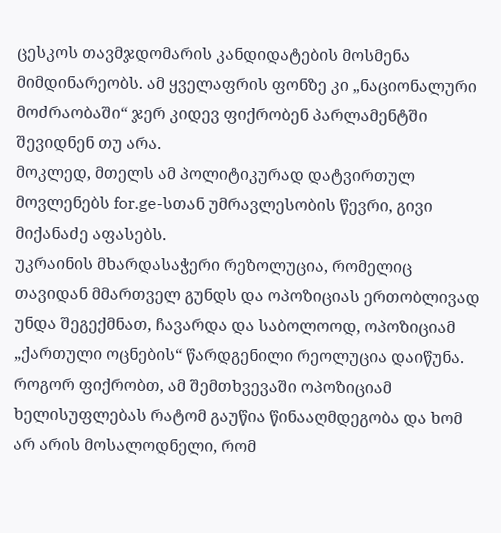ცესკოს თავმჯდომარის კანდიდატების მოსმენა მიმდინარეობს. ამ ყველაფრის ფონზე კი „ნაციონალური მოძრაობაში“ ჯერ კიდევ ფიქრობენ პარლამენტში შევიდნენ თუ არა.
მოკლედ, მთელს ამ პოლიტიკურად დატვირთულ მოვლენებს for.ge-სთან უმრავლესობის წევრი, გივი მიქანაძე აფასებს.
უკრაინის მხარდასაჭერი რეზოლუცია, რომელიც თავიდან მმართველ გუნდს და ოპოზიციას ერთობლივად უნდა შეგექმნათ, ჩავარდა და საბოლოოდ, ოპოზიციამ „ქართული ოცნების“ წარდგენილი რეოლუცია დაიწუნა. როგორ ფიქრობთ, ამ შემთხვევაში ოპოზიციამ ხელისუფლებას რატომ გაუწია წინააღმდეგობა და ხომ არ არის მოსალოდნელი, რომ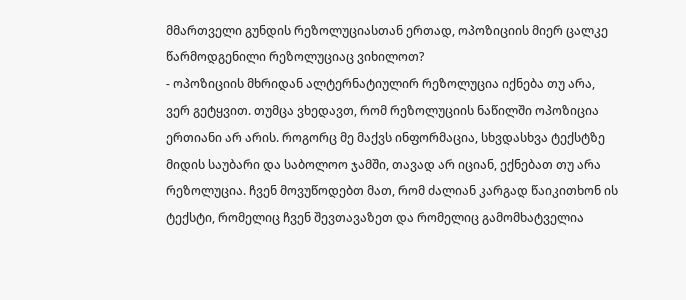მმართველი გუნდის რეზოლუციასთან ერთად, ოპოზიციის მიერ ცალკე წარმოდგენილი რეზოლუციაც ვიხილოთ?
- ოპოზიციის მხრიდან ალტერნატიულირ რეზოლუცია იქნება თუ არა, ვერ გეტყვით. თუმცა ვხედავთ, რომ რეზოლუციის ნაწილში ოპოზიცია ერთიანი არ არის. როგორც მე მაქვს ინფორმაცია, სხვდასხვა ტექსტზე მიდის საუბარი და საბოლოო ჯამში, თავად არ იციან, ექნებათ თუ არა რეზოლუცია. ჩვენ მოვუწოდებთ მათ, რომ ძალიან კარგად წაიკითხონ ის ტექსტი, რომელიც ჩვენ შევთავაზეთ და რომელიც გამომხატველია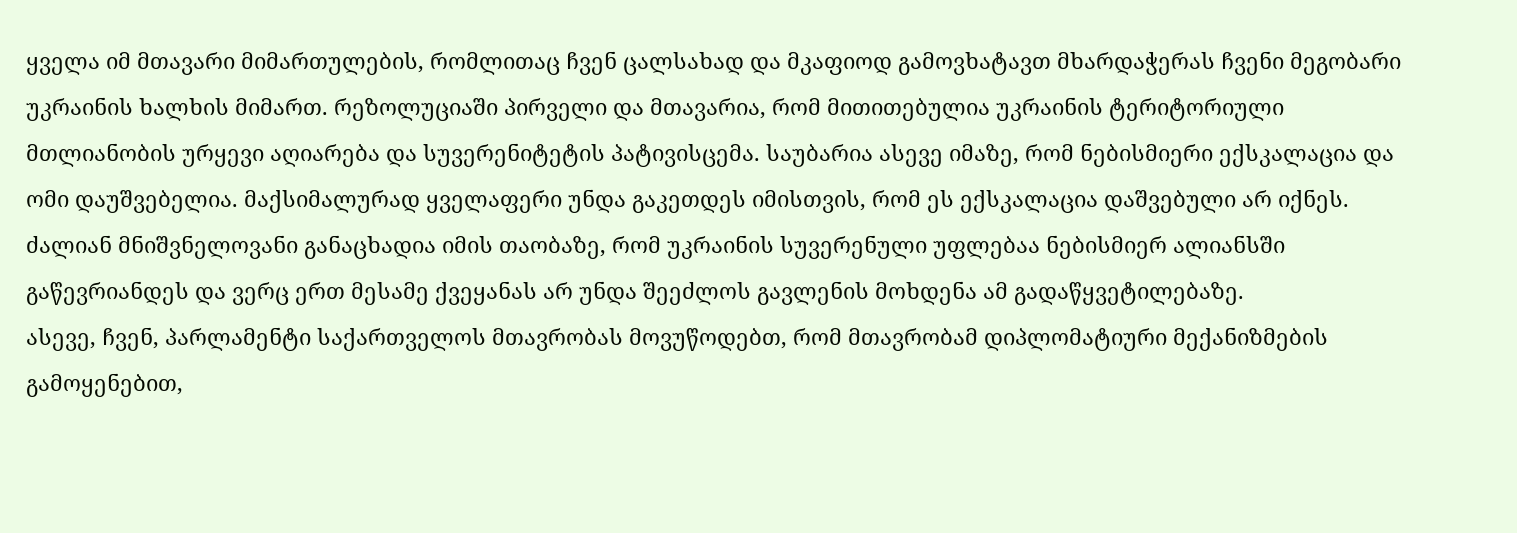ყველა იმ მთავარი მიმართულების, რომლითაც ჩვენ ცალსახად და მკაფიოდ გამოვხატავთ მხარდაჭერას ჩვენი მეგობარი უკრაინის ხალხის მიმართ. რეზოლუციაში პირველი და მთავარია, რომ მითითებულია უკრაინის ტერიტორიული მთლიანობის ურყევი აღიარება და სუვერენიტეტის პატივისცემა. საუბარია ასევე იმაზე, რომ ნებისმიერი ექსკალაცია და ომი დაუშვებელია. მაქსიმალურად ყველაფერი უნდა გაკეთდეს იმისთვის, რომ ეს ექსკალაცია დაშვებული არ იქნეს.
ძალიან მნიშვნელოვანი განაცხადია იმის თაობაზე, რომ უკრაინის სუვერენული უფლებაა ნებისმიერ ალიანსში გაწევრიანდეს და ვერც ერთ მესამე ქვეყანას არ უნდა შეეძლოს გავლენის მოხდენა ამ გადაწყვეტილებაზე.
ასევე, ჩვენ, პარლამენტი საქართველოს მთავრობას მოვუწოდებთ, რომ მთავრობამ დიპლომატიური მექანიზმების გამოყენებით,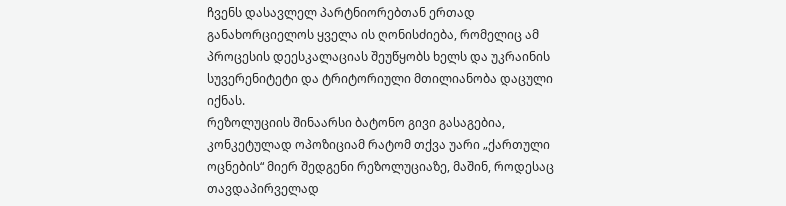ჩვენს დასავლელ პარტნიორებთან ერთად განახორციელოს ყველა ის ღონისძიება, რომელიც ამ პროცესის დეესკალაციას შეუწყობს ხელს და უკრაინის სუვერენიტეტი და ტრიტორიული მთილიანობა დაცული იქნას.
რეზოლუციის შინაარსი ბატონო გივი გასაგებია, კონკეტულად ოპოზიციამ რატომ თქვა უარი „ქართული ოცნების“ მიერ შედგენი რეზოლუციაზე, მაშინ, როდესაც თავდაპირველად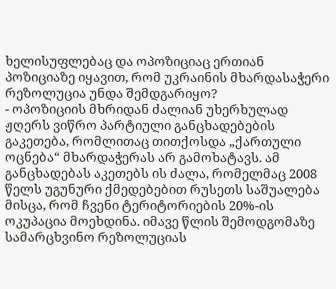ხელისუფლებაც და ოპოზიციაც ერთიან პოზიციაზე იყავით, რომ უკრაინის მხარდასაჭერი რეზოლუცია უნდა შემდგარიყო?
- ოპოზიციის მხრიდან ძალიან უხერხულად ჟღერს ვიწრო პარტიული განცხადებების გაკეთება, რომლითაც თითქოსდა „ქართული ოცნება“ მხარდაჭერას არ გამოხატავს. ამ განცხადებას აკეთებს ის ძალა, რომელმაც 2008 წელს უგუნური ქმედებებით რუსეთს საშუალება მისცა, რომ ჩვენი ტერიტორიების 20%-ის ოკუპაცია მოეხდინა. იმავე წლის შემოდგომაზე სამარცხვინო რეზოლუციას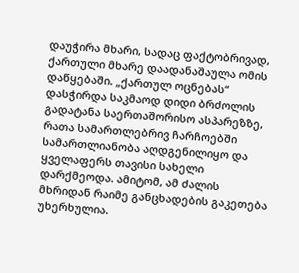დაუჭირა მხარი, სადაც ფაქტობრივად, ქართული მხარე დაადანაშაულა ომის დაწყებაში. „ქართულ ოცნებას“ დასჭირდა საკმაოდ დიდი ბრძოლის გადატანა საერთაშორისო ასპარეზზე, რათა სამართლებრივ ჩარჩოებში სამართლიანობა აღდგენილიყო და ყველაფერს თავისი სახელი დარქმეოდა. ამიტომ, ამ ძალის მხრიდან რაიმე განცხადების გაკეთება უხერხულია.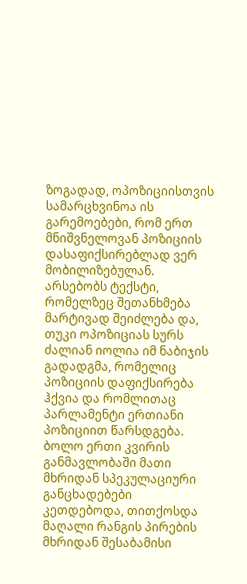ზოგადად, ოპოზიციისთვის სამარცხვინოა ის გარემოებები, რომ ერთ მნიშვნელოვან პოზიციის დასაფიქსირებლად ვერ მობილიზებულან. არსებობს ტექსტი, რომელზეც შეთანხმება მარტივად შეიძლება და, თუკი ოპოზიციას სურს ძალიან იოლია იმ ნაბიჯის გადადგმა, რომელიც პოზიციის დაფიქსირება ჰქვია და რომლითაც პარლამენტი ერთიანი პოზიციით წარსდგება. ბოლო ერთი კვირის განმავლობაში მათი მხრიდან სპეკულაციური განცხადებები კეთდებოდა, თითქოსდა მაღალი რანგის პირების მხრიდან შესაბამისი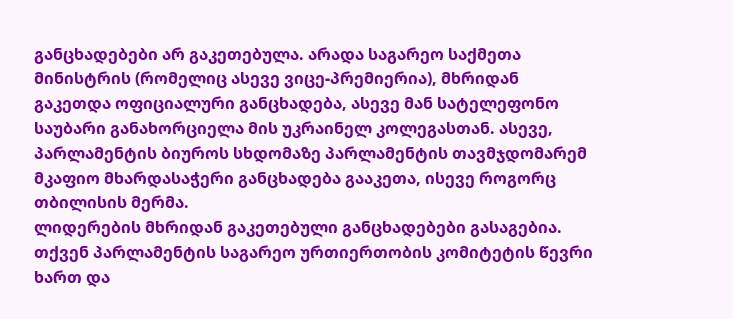განცხადებები არ გაკეთებულა. არადა საგარეო საქმეთა მინისტრის (რომელიც ასევე ვიცე-პრემიერია), მხრიდან გაკეთდა ოფიციალური განცხადება, ასევე მან სატელეფონო საუბარი განახორციელა მის უკრაინელ კოლეგასთან. ასევე, პარლამენტის ბიუროს სხდომაზე პარლამენტის თავმჯდომარემ მკაფიო მხარდასაჭერი განცხადება გააკეთა, ისევე როგორც თბილისის მერმა.
ლიდერების მხრიდან გაკეთებული განცხადებები გასაგებია. თქვენ პარლამენტის საგარეო ურთიერთობის კომიტეტის წევრი ხართ და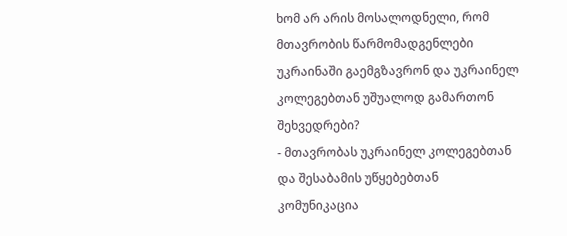ხომ არ არის მოსალოდნელი, რომ მთავრობის წარმომადგენლები უკრაინაში გაემგზავრონ და უკრაინელ კოლეგებთან უშუალოდ გამართონ შეხვედრები?
- მთავრობას უკრაინელ კოლეგებთან და შესაბამის უწყებებთან კომუნიკაცია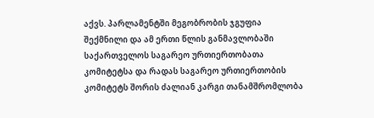აქვს. პარლამენტში მეგობრობის ჯგუფია შექმნილი და ამ ერთი წლის განმავლობაში საქართველოს საგარეო ურთიერთობათა კომიტეტსა და რადას საგარეო ურთიერთობის კომიტეტს შორის ძალიან კარგი თანამშრომლობა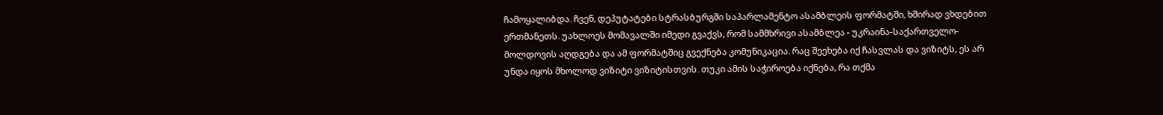ჩამოყალიბდა. ჩვენ, დეპუტატები სტრასბურგში საპარლამენტო ასამბლეის ფორმატში, ხშირად ვხდებით ერთმანეთს. უახლოეს მომავალში იმედი გვაქვს, რომ სამმხრივი ასამბლეა - უკრაინა-საქართველო-მოლდოვის აღდგება და ამ ფორმატშიც გვექნება კომუნიკაცია. რაც შეეხება იქ ჩასვლას და ვიზიტს, ეს არ უნდა იყოს მხოლოდ ვიზიტი ვიზიტისთვის. თუკი ამის საჭიროება იქნება, რა თქმა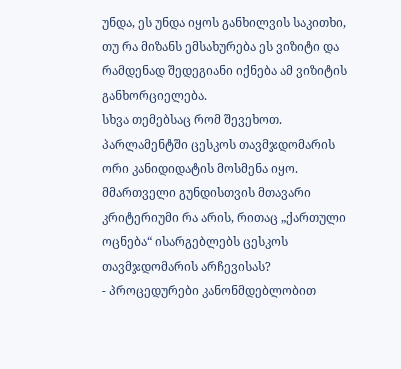უნდა, ეს უნდა იყოს განხილვის საკითხი, თუ რა მიზანს ემსახურება ეს ვიზიტი და რამდენად შედეგიანი იქნება ამ ვიზიტის განხორციელება.
სხვა თემებსაც რომ შევეხოთ. პარლამენტში ცესკოს თავმჯდომარის ორი კანიდიდატის მოსმენა იყო. მმართველი გუნდისთვის მთავარი კრიტერიუმი რა არის, რითაც „ქართული ოცნება“ ისარგებლებს ცესკოს თავმჯდომარის არჩევისას?
- პროცედურები კანონმდებლობით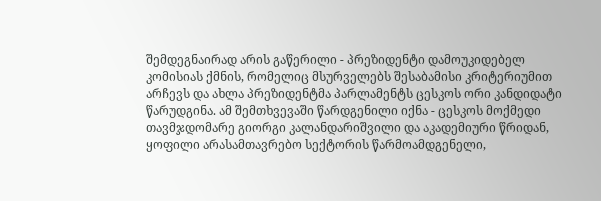შემდეგნაირად არის გაწერილი - პრეზიდენტი დამოუკიდებელ კომისიას ქმნის, რომელიც მსურველებს შესაბამისი კრიტერიუმით არჩევს და ახლა პრეზიდენტმა პარლამენტს ცესკოს ორი კანდიდატი წარუდგინა. ამ შემთხვევაში წარდგენილი იქნა - ცესკოს მოქმედი თავმჯდომარე გიორგი კალანდარიშვილი და აკადემიური წრიდან, ყოფილი არასამთავრებო სექტორის წარმოამდგენელი,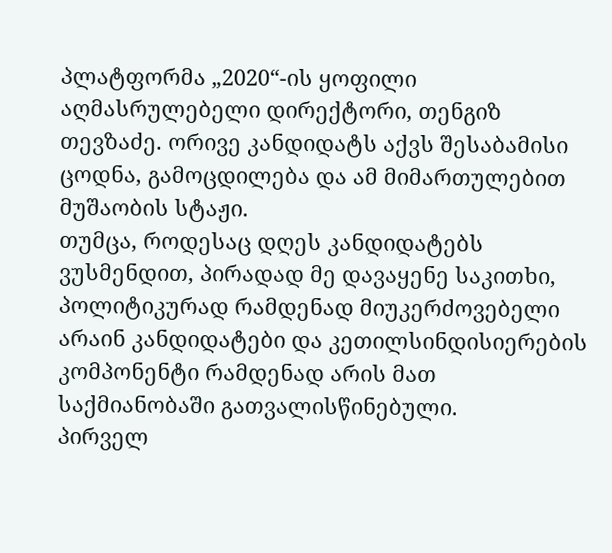პლატფორმა „2020“-ის ყოფილი აღმასრულებელი დირექტორი, თენგიზ თევზაძე. ორივე კანდიდატს აქვს შესაბამისი ცოდნა, გამოცდილება და ამ მიმართულებით მუშაობის სტაჟი.
თუმცა, როდესაც დღეს კანდიდატებს ვუსმენდით, პირადად მე დავაყენე საკითხი, პოლიტიკურად რამდენად მიუკერძოვებელი არაინ კანდიდატები და კეთილსინდისიერების კომპონენტი რამდენად არის მათ საქმიანობაში გათვალისწინებული.
პირველ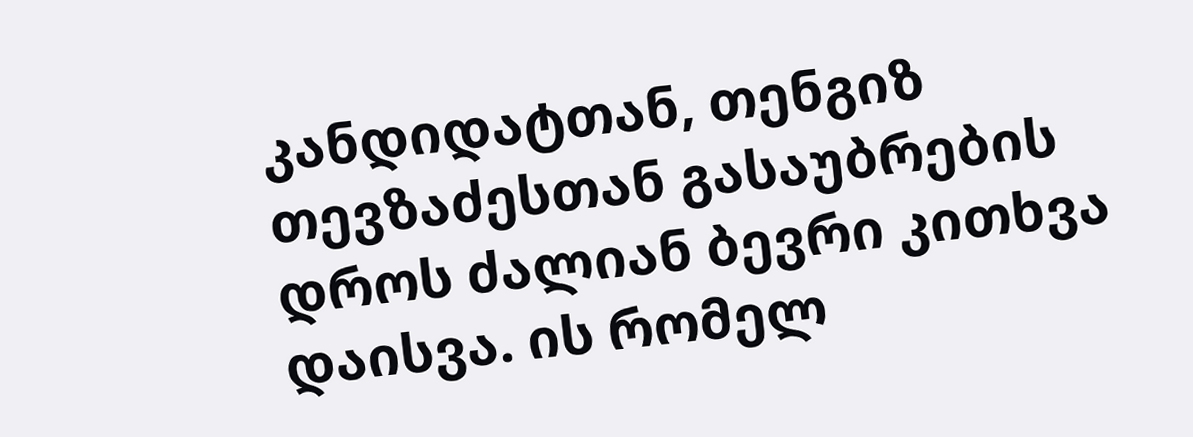კანდიდატთან, თენგიზ თევზაძესთან გასაუბრების დროს ძალიან ბევრი კითხვა დაისვა. ის რომელ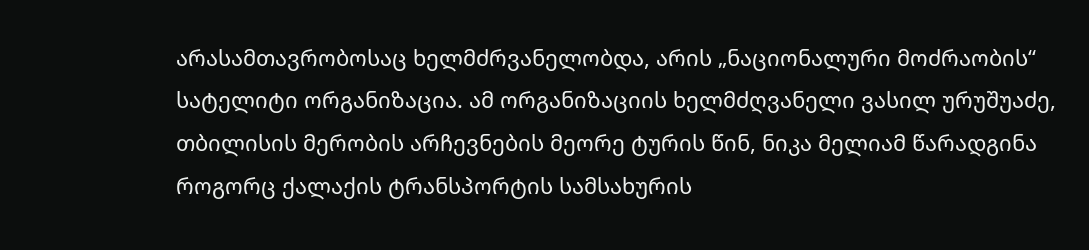არასამთავრობოსაც ხელმძრვანელობდა, არის „ნაციონალური მოძრაობის“ სატელიტი ორგანიზაცია. ამ ორგანიზაციის ხელმძღვანელი ვასილ ურუშუაძე, თბილისის მერობის არჩევნების მეორე ტურის წინ, ნიკა მელიამ წარადგინა როგორც ქალაქის ტრანსპორტის სამსახურის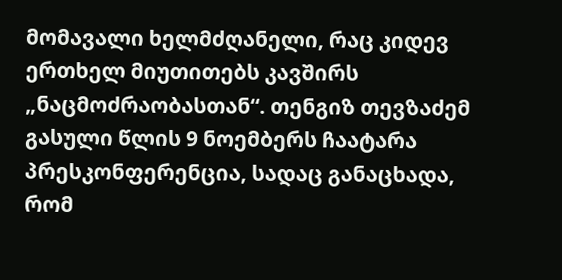მომავალი ხელმძღანელი, რაც კიდევ ერთხელ მიუთითებს კავშირს „ნაცმოძრაობასთან“. თენგიზ თევზაძემ გასული წლის 9 ნოემბერს ჩაატარა პრესკონფერენცია, სადაც განაცხადა, რომ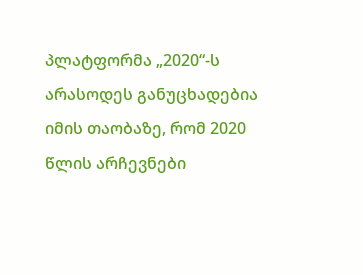პლატფორმა „2020“-ს არასოდეს განუცხადებია იმის თაობაზე, რომ 2020 წლის არჩევნები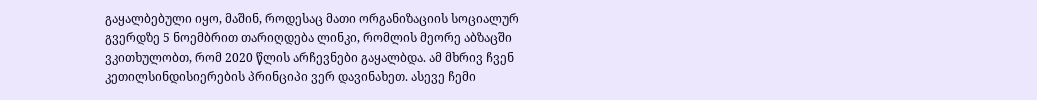გაყალბებული იყო, მაშინ, როდესაც მათი ორგანიზაციის სოციალურ გვერდზე 5 ნოემბრით თარიღდება ლინკი, რომლის მეორე აბზაცში ვკითხულობთ, რომ 2020 წლის არჩევნები გაყალბდა. ამ მხრივ ჩვენ კეთილსინდისიერების პრინციპი ვერ დავინახეთ. ასევე ჩემი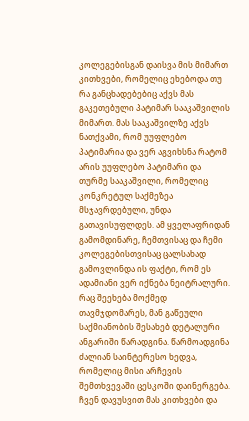კოლეგებისგან დაისვა მის მიმართ კითხვები, რომელიც ეხებოდა თუ რა განცხადებებიც აქვს მას გაკეთებული პატიმარ სააკაშვილის მიმართ. მას სააკაშვილზე აქვს ნათქვამი, რომ უუფლებო პატიმარია და ვერ აგვიხსნა რატომ არის უუფლებო პატიმარი და თურმე სააკაშვილი, რომელიც კონკრეტულ საქმეზეა მსჯავრდებული, უნდა გათავისუფლდეს. ამ ყველაფრიდან გამომდინარე, ჩემთვისაც და ჩემი კოლეგებისთვისაც ცალსახად გამოვლინდა ის ფაქტი, რომ ეს ადამიანი ვერ იქნება ნეიტრალური.
რაც შეეხება მოქმედ თავმჯდომარეს, მან გაწეული საქმიანობის შესახებ დეტალური ანგარიში წარადგინა. წარმოადგინა ძალიან საინტერესო ხედვა, რომელიც მისი არჩევის შემთხვევაში ცესკოში დაინერგება. ჩვენ დავუსვით მას კითხვები და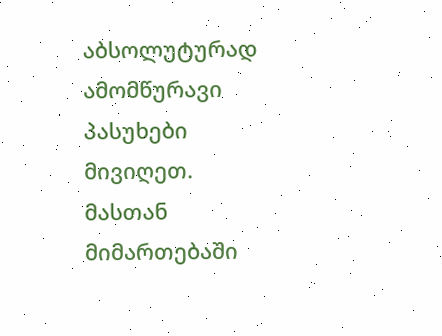აბსოლუტურად ამომწურავი პასუხები მივიღეთ. მასთან მიმართებაში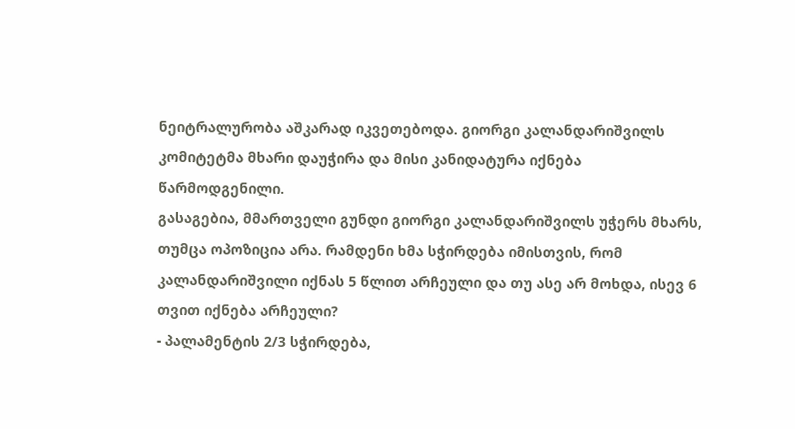ნეიტრალურობა აშკარად იკვეთებოდა. გიორგი კალანდარიშვილს კომიტეტმა მხარი დაუჭირა და მისი კანიდატურა იქნება წარმოდგენილი.
გასაგებია, მმართველი გუნდი გიორგი კალანდარიშვილს უჭერს მხარს, თუმცა ოპოზიცია არა. რამდენი ხმა სჭირდება იმისთვის, რომ კალანდარიშვილი იქნას 5 წლით არჩეული და თუ ასე არ მოხდა, ისევ 6 თვით იქნება არჩეული?
- პალამენტის 2/3 სჭირდება,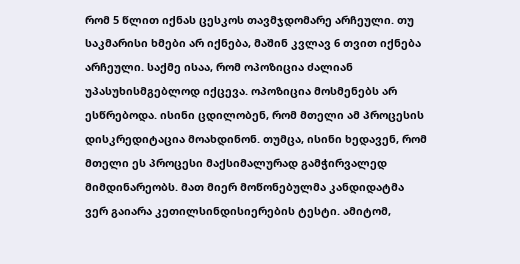რომ 5 წლით იქნას ცესკოს თავმჯდომარე არჩეული. თუ საკმარისი ხმები არ იქნება, მაშინ კვლავ 6 თვით იქნება არჩეული. საქმე ისაა, რომ ოპოზიცია ძალიან უპასუხისმგებლოდ იქცევა. ოპოზიცია მოსმენებს არ ესწრებოდა. ისინი ცდილობენ, რომ მთელი ამ პროცესის დისკრედიტაცია მოახდინონ. თუმცა, ისინი ხედავენ, რომ მთელი ეს პროცესი მაქსიმალურად გამჭირვალედ მიმდინარეობს. მათ მიერ მოწონებულმა კანდიდატმა ვერ გაიარა კეთილსინდისიერების ტესტი. ამიტომ,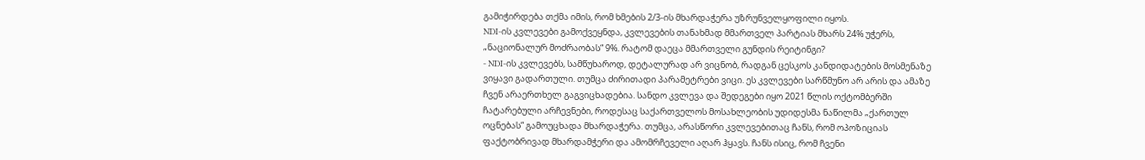გამიჭირდება თქმა იმის, რომ ხმების 2/3-ის მხარდაჭერა უზრუნველყოფილი იყოს.
NDI-ის კვლევები გამოქვეყნდა, კვლევების თანახმად მმართველ პარტიას მხარს 24% უჭერს, „ნაციონალურ მოძრაობას“ 9%. რატომ დაეცა მმართველი გუნდის რეიტინგი?
- NDI-ის კვლევებს, სამწუხაროდ, დეტალურად არ ვიცნობ, რადგან ცესკოს კანდიდატების მოსმენაზე ვიყავი გადართული. თუმცა ძირითადი პარამეტრები ვიცი. ეს კვლევები სარწმუნო არ არის და ამაზე ჩვენ არაერთხელ გაგვიცხადებია. სანდო კვლევა და შედეგები იყო 2021 წლის ოქტომბერში ჩატარებული არჩევნები, როდესაც საქართველოს მოსახლეობის უდიდესმა ნაწილმა „ქართულ ოცნებას“ გამოუცხადა მხარდაჭერა. თუმცა, არასწორი კვლევებითაც ჩანს, რომ ოპოზიციას ფაქტობრივად მხარდამჭერი და ამომრჩეველი აღარ ჰყავს. ჩანს ისიც, რომ ჩვენი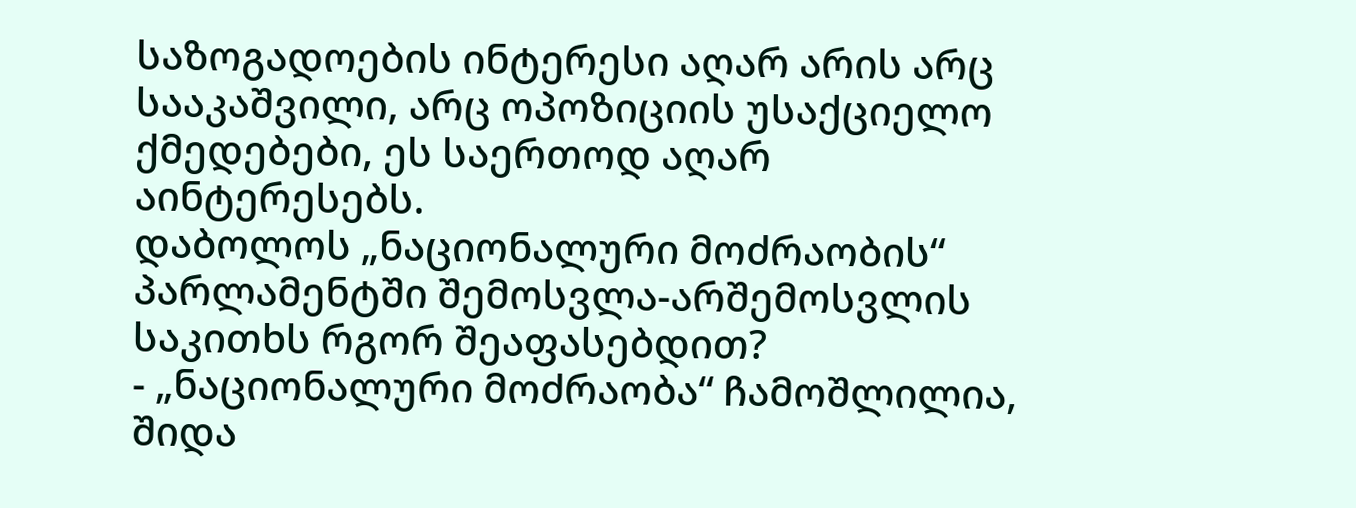საზოგადოების ინტერესი აღარ არის არც სააკაშვილი, არც ოპოზიციის უსაქციელო ქმედებები, ეს საერთოდ აღარ აინტერესებს.
დაბოლოს „ნაციონალური მოძრაობის“ პარლამენტში შემოსვლა-არშემოსვლის საკითხს რგორ შეაფასებდით?
- „ნაციონალური მოძრაობა“ ჩამოშლილია, შიდა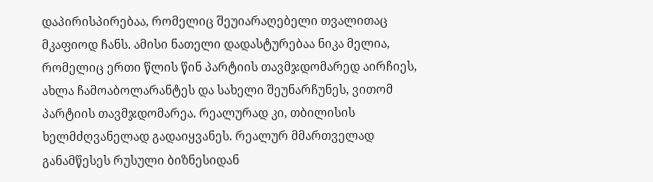დაპირისპირებაა, რომელიც შეუიარაღებელი თვალითაც მკაფიოდ ჩანს. ამისი ნათელი დადასტურებაა ნიკა მელია, რომელიც ერთი წლის წინ პარტიის თავმჯდომარედ აირჩიეს, ახლა ჩამოაბოლარანტეს და სახელი შეუნარჩუნეს, ვითომ პარტიის თავმჯდომარეა. რეალურად კი, თბილისის ხელმძღვანელად გადაიყვანეს. რეალურ მმართველად განამწესეს რუსული ბიზნესიდან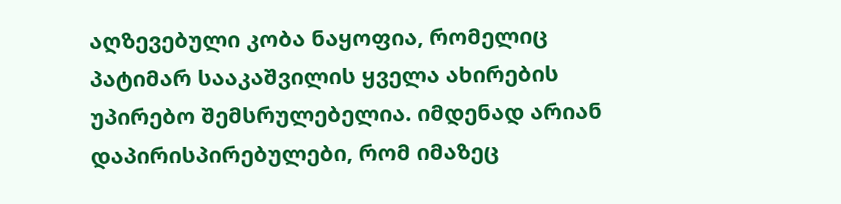აღზევებული კობა ნაყოფია, რომელიც პატიმარ სააკაშვილის ყველა ახირების უპირებო შემსრულებელია. იმდენად არიან დაპირისპირებულები, რომ იმაზეც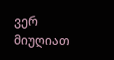ვერ მიუღიათ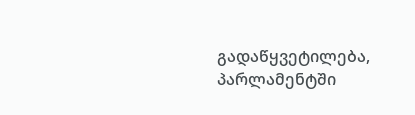გადაწყვეტილება, პარლამენტში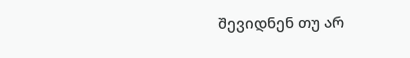შევიდნენ თუ არ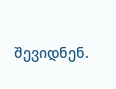შევიდნენ.